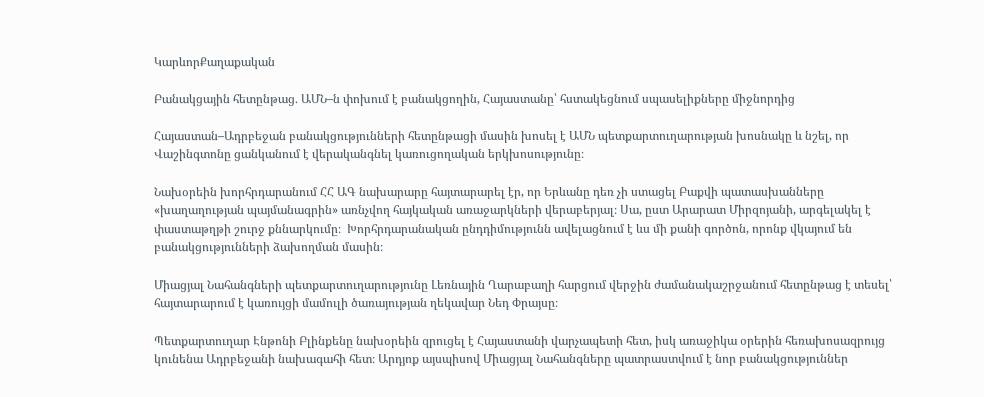ԿարևորՔաղաքական

Բանակցային հետընթաց․ ԱՄՆ–ն փոխում է բանակցողին, Հայաստանը՝ հստակեցնում սպասելիքները միջնորդից

Հայաստան–Ադրբեջան բանակցությունների հետընթացի մասին խոսել է ԱՄՆ պետքարտուղարության խոսնակը և նշել, որ Վաշինգտոնը ցանկանում է վերականգնել կառուցողական երկխոսությունը։

Նախօրեին խորհրդարանում ՀՀ ԱԳ նախարարը հայտարարել էր, որ Երևանը դեռ չի ստացել Բաքվի պատասխանները «խաղաղության պայմանագրին» առնչվող հայկական առաջարկների վերաբերյալ։ Սա, ըստ Արարատ Միրզոյանի, արգելակել է փաստաթղթի շուրջ քննարկումը։  Խորհրդարանական ընդդիմությունն ավելացնում է ևս մի քանի գործոն, որոնք վկայում են բանակցությունների ձախողման մասին։

Միացյալ Նահանգների պետքարտուղարությունը Լեռնային Ղարաբաղի հարցում վերջին ժամանակաշրջանում հետընթաց է տեսել՝ հայտարարում է կառույցի մամուլի ծառայության ղեկավար Նեդ Փրայսը։

Պետքարտուղար Էնթոնի Բլինքենը նախօրեին զրուցել է Հայաստանի վարչապետի հետ, իսկ առաջիկա օրերին հեռախոսազրույց կունենա Ադրբեջանի նախագահի հետ։ Արդյոք այսպիսով Միացյալ Նահանգները պատրաստվում է նոր բանակցություններ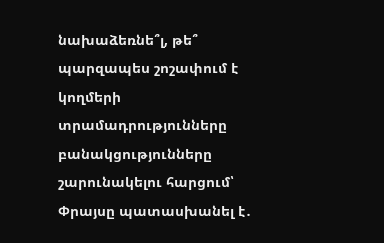նախաձեռնե՞լ, թե՞ պարզապես շոշափում է կողմերի տրամադրությունները բանակցությունները շարունակելու հարցում՝ Փրայսը պատասխանել է․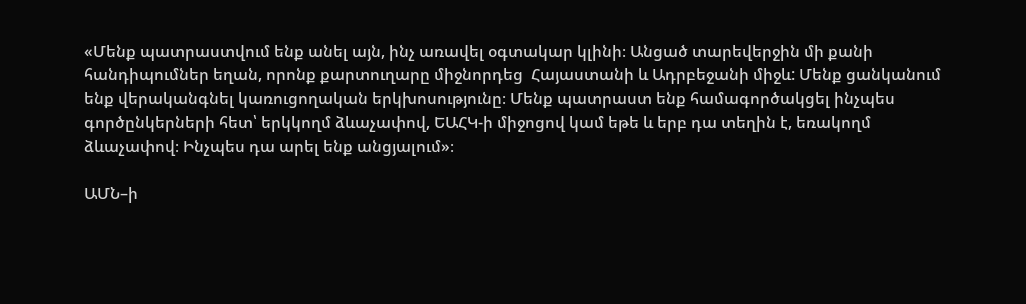«Մենք պատրաստվում ենք անել այն, ինչ առավել օգտակար կլինի։ Անցած տարեվերջին մի քանի հանդիպումներ եղան, որոնք քարտուղարը միջնորդեց  Հայաստանի և Ադրբեջանի միջև: Մենք ցանկանում ենք վերականգնել կառուցողական երկխոսությունը։ Մենք պատրաստ ենք համագործակցել ինչպես գործընկերների հետ՝ երկկողմ ձևաչափով, ԵԱՀԿ-ի միջոցով կամ եթե և երբ դա տեղին է, եռակողմ ձևաչափով։ Ինչպես դա արել ենք անցյալում»։

ԱՄՆ–ի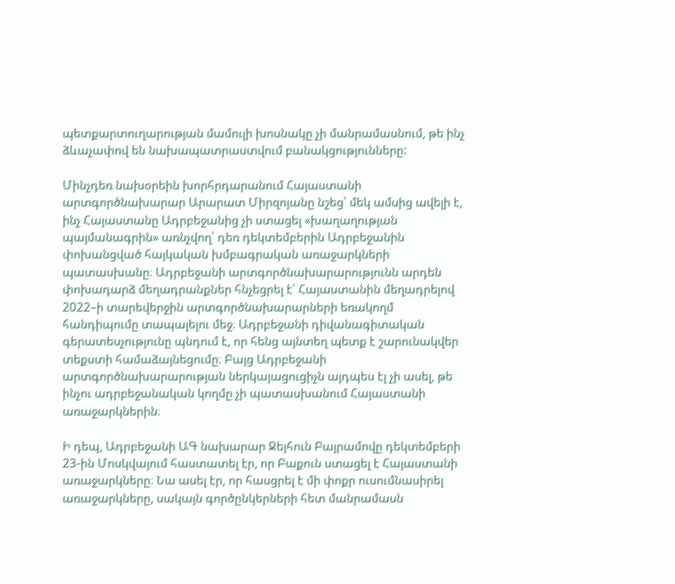պետքարտուղարության մամուլի խոսնակը չի մանրամասնում, թե ինչ ձևաչափով են նախապատրաստվում բանակցությունները:

Մինչդեռ նախօրեին խորհրդարանում Հայաստանի արտգործնախարար Արարատ Միրզոյանը նշեց՝ մեկ ամսից ավելի է, ինչ Հայաստանը Ադրբեջանից չի ստացել «խաղաղության պայմանագրին» առնչվող՝ դեռ դեկտեմբերին Ադրբեջանին փոխանցված հայկական խմբագրական առաջարկների պատասխանը։ Ադրբեջանի արտգործնախարարությունն արդեն փոխադարձ մեղադրանքներ հնչեցրել է՝ Հայաստանին մեղադրելով 2022–ի տարեվերջին արտգործնախարարների եռակողմ հանդիպումը տապալելու մեջ։ Ադրբեջանի դիվանագիտական գերատեսչությունը պնդում է, որ հենց այնտեղ պետք է շարունակվեր տեքստի համաձայնեցումը։ Բայց Ադրբեջանի արտգործնախարարության ներկայացուցիչն այդպես էլ չի ասել, թե ինչու ադրբեջանական կողմը չի պատասխանում Հայաստանի առաջարկներին։

Ի դեպ, Ադրբեջանի ԱԳ նախարար Ջեյհուն Բայրամովը դեկտեմբերի 23-ին Մոսկվայում հաստատել էր, որ Բաքուն ստացել է Հայաստանի առաջարկները։ Նա ասել էր, որ հասցրել է մի փոքր ուսումնասիրել առաջարկները, սակայն գործընկերների հետ մանրամասն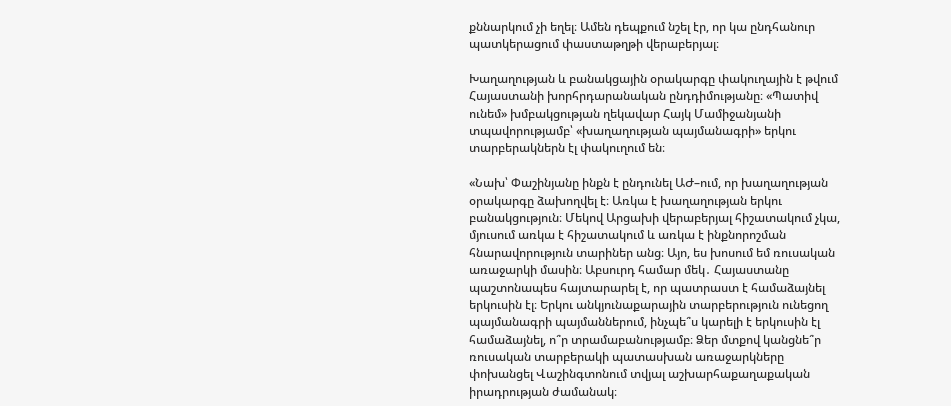քննարկում չի եղել։ Ամեն դեպքում նշել էր, որ կա ընդհանուր պատկերացում փաստաթղթի վերաբերյալ։

Խաղաղության և բանակցային օրակարգը փակուղային է թվում Հայաստանի խորհրդարանական ընդդիմությանը։ «Պատիվ ունեմ» խմբակցության ղեկավար Հայկ Մամիջանյանի տպավորությամբ՝ «խաղաղության պայմանագրի» երկու տարբերակներն էլ փակուղում են։

«Նախ՝ Փաշինյանը ինքն է ընդունել ԱԺ–ում, որ խաղաղության օրակարգը ձախողվել է։ Առկա է խաղաղության երկու բանակցություն։ Մեկով Արցախի վերաբերյալ հիշատակում չկա, մյուսում առկա է հիշատակում և առկա է ինքնորոշման հնարավորություն տարիներ անց։ Այո, ես խոսում եմ ռուսական առաջարկի մասին։ Աբսուրդ համար մեկ․ Հայաստանը պաշտոնապես հայտարարել է, որ պատրաստ է համաձայնել երկուսին էլ։ Երկու անկյունաքարային տարբերություն ունեցող պայմանագրի պայմաններում, ինչպե՞ս կարելի է երկուսին էլ համաձայնել, ո՞ր տրամաբանությամբ։ Ձեր մտքով կանցնե՞ր ռուսական տարբերակի պատասխան առաջարկները փոխանցել Վաշինգտոնում տվյալ աշխարհաքաղաքական իրադրության ժամանակ։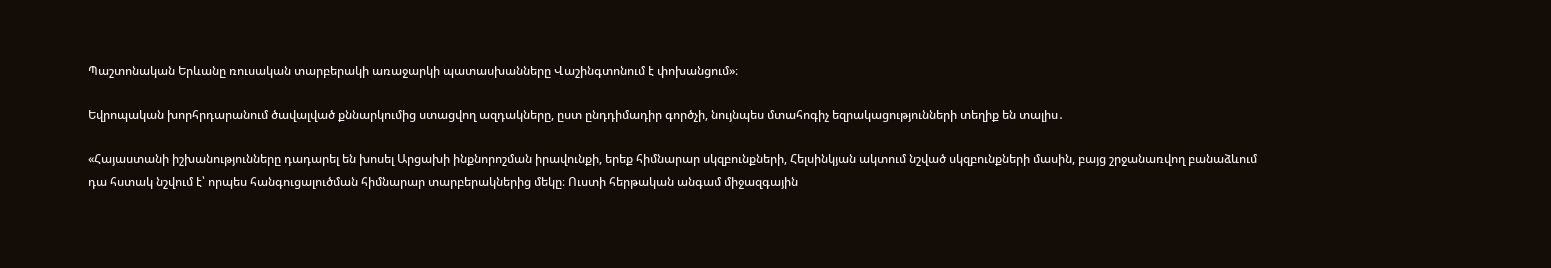Պաշտոնական Երևանը ռուսական տարբերակի առաջարկի պատասխանները Վաշինգտոնում է փոխանցում»։

Եվրոպական խորհրդարանում ծավալված քննարկումից ստացվող ազդակները, ըստ ընդդիմադիր գործչի, նույնպես մտահոգիչ եզրակացությունների տեղիք են տալիս․

«Հայաստանի իշխանությունները դադարել են խոսել Արցախի ինքնորոշման իրավունքի, երեք հիմնարար սկզբունքների, Հելսինկյան ակտում նշված սկզբունքների մասին, բայց շրջանառվող բանաձևում դա հստակ նշվում է՝ որպես հանգուցալուծման հիմնարար տարբերակներից մեկը։ Ուստի հերթական անգամ միջազգային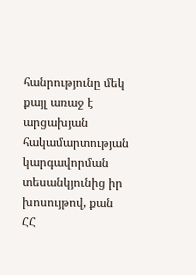հանրությունը մեկ քայլ առաջ է արցախյան հակամարտության կարգավորման տեսանկյունից իր խոսույթով, քան ՀՀ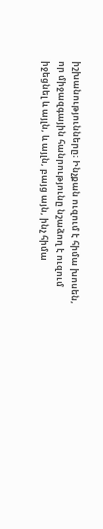իշխանությունները։ Ինչքան ուզում է հիմա խոսեն, որ միջազգային հանրությունը նշաձող է ուզում իջեցնել և այլն, և այլն, բայց այն, ինչ հիմա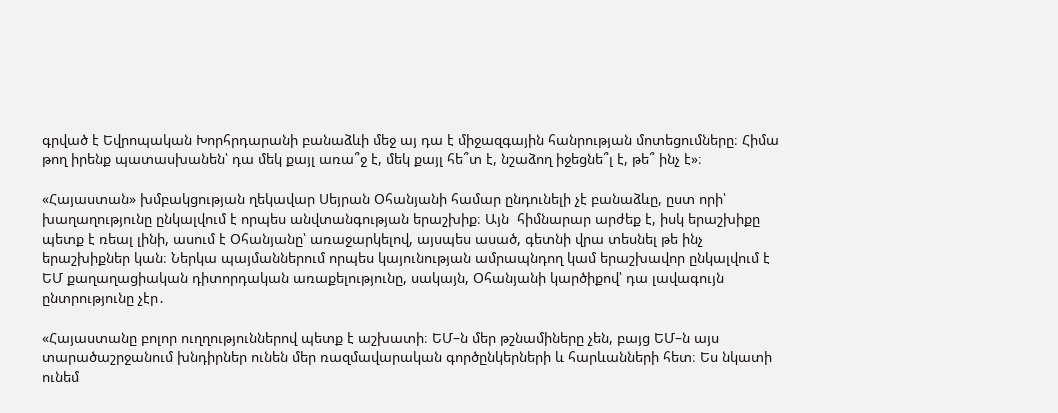գրված է Եվրոպական Խորհրդարանի բանաձևի մեջ այ դա է միջազգային հանրության մոտեցումները։ Հիմա թող իրենք պատասխանեն՝ դա մեկ քայլ առա՞ջ է, մեկ քայլ հե՞տ է, նշաձող իջեցնե՞լ է, թե՞ ինչ է»։

«Հայաստան» խմբակցության ղեկավար Սեյրան Օհանյանի համար ընդունելի չէ բանաձևը, ըստ որի՝ խաղաղությունը ընկալվում է որպես անվտանգության երաշխիք։ Այն  հիմնարար արժեք է, իսկ երաշխիքը պետք է ռեալ լինի, ասում է Օհանյանը՝ առաջարկելով, այսպես ասած, գետնի վրա տեսնել թե ինչ երաշխիքներ կան։ Ներկա պայմաններում որպես կայունության ամրապնդող կամ երաշխավոր ընկալվում է ԵՄ քաղաղացիական դիտորդական առաքելությունը, սակայն, Օհանյանի կարծիքով՝ դա լավագույն ընտրությունը չէր․

«Հայաստանը բոլոր ուղղություններով պետք է աշխատի։ ԵՄ–ն մեր թշնամիները չեն, բայց ԵՄ–ն այս տարածաշրջանում խնդիրներ ունեն մեր ռազմավարական գործընկերների և հարևանների հետ։ Ես նկատի ունեմ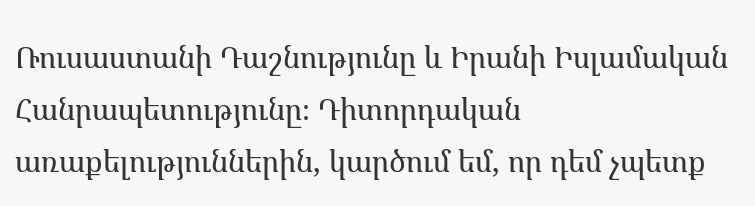Ռուսաստանի Դաշնությունը և Իրանի Իսլամական Հանրապետությունը։ Դիտորդական առաքելություններին, կարծում եմ, որ դեմ չպետք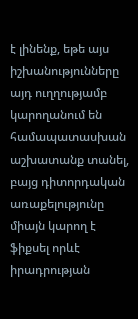է լինենք, եթե այս իշխանությունները այդ ուղղությամբ կարողանում են համապատասխան աշխատանք տանել, բայց դիտորդական առաքելությունը միայն կարող է ֆիքսել որևէ իրադրության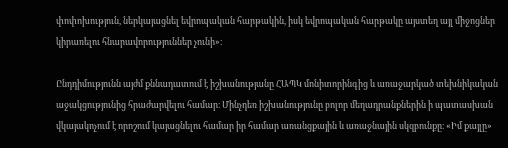փոփոխություն, ներկայացնել եվրոպական հարթակին, իսկ եվրոպական հարթակը այստեղ այլ միջոցներ կիրառելու հնարավորություններ չունի»։

Ընդդիմությունն այժմ քննադատում է իշխանությանը ՀԱՊԿ մոնիտորինգից և առաջարկած տեխնիկական աջակցությունից հրաժարվելու համար։ Մինչդեռ իշխանությունը բոլոր մեղադրանքներին ի պատասխան վկայակոչում է որոշում կայացնելու համար իր համար առանցքային և առաջնային սկզբունքը։ «Իմ քայլը»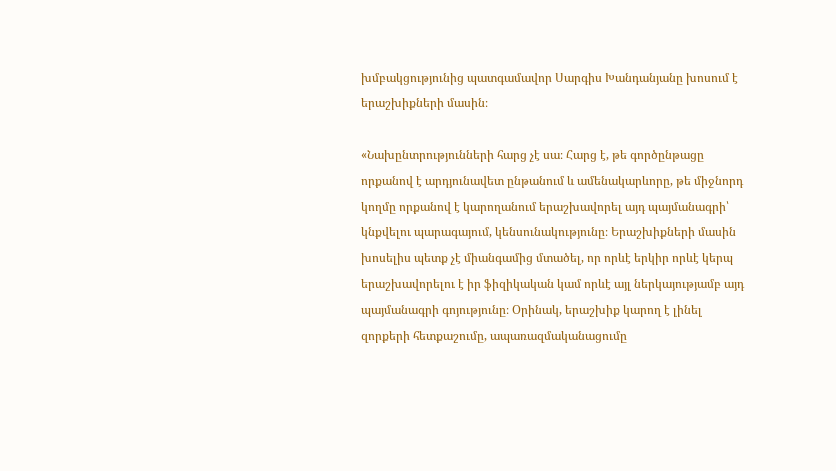խմբակցությունից պատգամավոր Սարգիս Խանդանյանը խոսում է երաշխիքների մասին։

«Նախընտրությունների հարց չէ սա։ Հարց է, թե գործընթացը որքանով է արդյունավետ ընթանում և ամենակարևորը, թե միջնորդ կողմը որքանով է կարողանում երաշխավորել այդ պայմանագրի՝ կնքվելու պարագայում, կենսունակությունը։ Երաշխիքների մասին խոսելիս պետք չէ միանգամից մտածել, որ որևէ երկիր որևէ կերպ երաշխավորելու է իր ֆիզիկական կամ որևէ այլ ներկայությամբ այդ պայմանագրի գոյությունը։ Օրինակ, երաշխիք կարող է լինել զորքերի հետքաշումը, ապառազմականացումը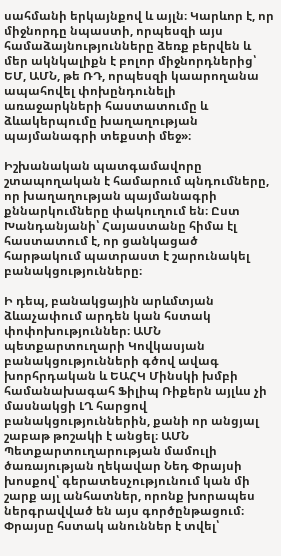սահմանի երկայնքով և այլն։ Կարևոր է, որ միջնորդը նպաստի, որպեսզի այս համաձայնությունները ձեռք բերվեն և մեր ակնկալիքն է բոլոր միջնորդներից՝ ԵՄ, ԱՄՆ, թե ՌԴ, որպեսզի կաարողանա ապահովել փոխընդունելի առաջարկների հաստատումը և ձևակերպումը խաղաղության պայմանագրի տեքստի մեջ»։

Իշխանական պատգամավորը շտապողական է համարում պնդումները, որ խաղաղության պայմանագրի քննարկումները փակուղում են։ Ըստ Խանդանյանի՝ Հայաստանը հիմա էլ հաստատում է, որ ցանկացած հարթակում պատրաստ է շարունակել բանակցությունները։

Ի դեպ, բանակցային արևմտյան ձևաչափում արդեն կան հստակ փոփոխություններ։ ԱՄՆ պետքարտուղարի Կովկասյան բանակցությունների գծով ավագ խորհրդական և ԵԱՀԿ Մինսկի խմբի համանախագահ Ֆիլիպ Ռիքերն այլևս չի մասնակցի ԼՂ հարցով բանակցություններին, քանի որ անցյալ շաբաթ թոշակի է անցել։ ԱՄՆ Պետքարտուղարության մամուլի ծառայության ղեկավար Նեդ Փրայսի խոսքով՝ գերատեսչությունում կան մի շարք այլ անհատներ, որոնք խորապես ներգրավված են այս գործընթացում։ Փրայսը հստակ անուններ է տվել՝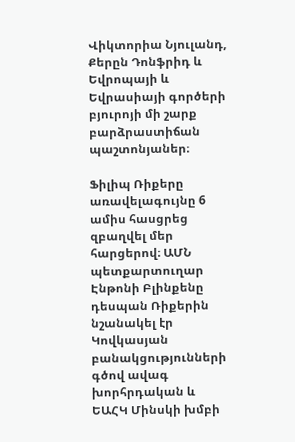Վիկտորիա Նյուլանդ, Քերըն Դոնֆրիդ և  Եվրոպայի և Եվրասիայի գործերի բյուրոյի մի շարք բարձրաստիճան պաշտոնյաներ։

Ֆիլիպ Ռիքերը առավելագույնը 6 ամիս հասցրեց զբաղվել մեր հարցերով։ ԱՄՆ պետքարտուղար Էնթոնի Բլինքենը դեսպան Ռիքերին նշանակել էր Կովկասյան բանակցությունների գծով ավագ խորհրդական և ԵԱՀԿ Մինսկի խմբի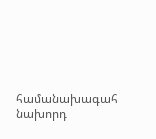համանախագահ նախորդ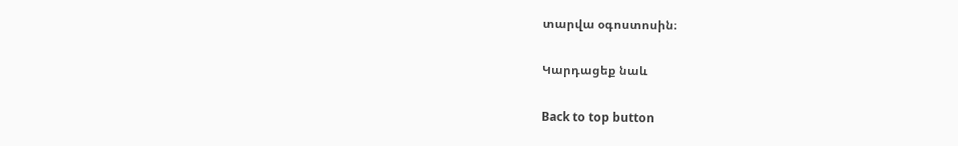տարվա օգոստոսին։

Կարդացեք նաև

Back to top button